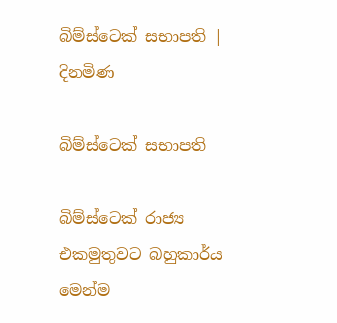බිම්ස්ටෙක් සභාපති | දිනමිණ

බිම්ස්ටෙක් සභාපති

බිම්ස්ටෙක් රාජ්‍ය එකමුතුවට බහුකාර්ය මෙන්ම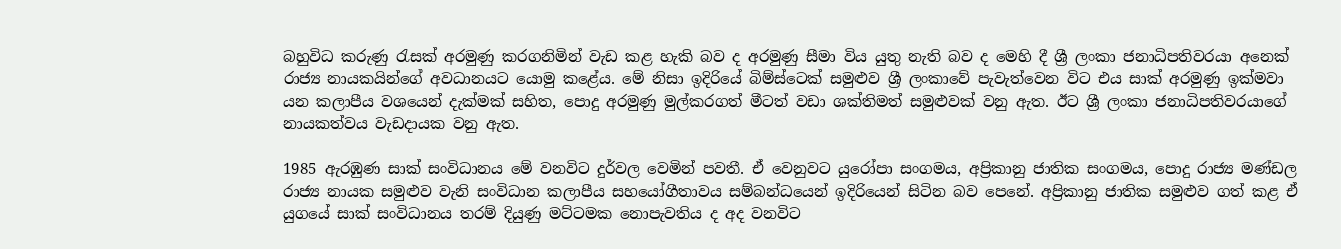බහුවිධ කරුණු රැසක් අරමුණු කරගනිමින් වැඩ කළ හැකි බව ද අරමුණු සීමා විය යුතු නැති බව ද මෙහි දී ශ්‍රී ලංකා ජනාධිපතිවරයා අනෙක් රාජ්‍ය නායකයින්ගේ අවධානයට යොමු කළේය. මේ නිසා ඉදිරියේ බිම්ස්ටෙක් සමුළුව ශ්‍රී ලංකාවේ පැවැත්වෙන විට එය සාක් අරමුණු ඉක්මවා යන කලාපීය වශයෙන් දැක්මක් සහිත, පොදු අරමුණු මුල්කරගත් මීටත් වඩා ශක්තිමත් සමුළුවක් වනු ඇත. ඊට ශ්‍රී ලංකා ජනාධිපතිවරයාගේ නායකත්වය වැඩදායක වනු ඇත.

1985 ඇරඹුණ සාක් සංවිධානය මේ වනවිට දුර්වල වෙමින් පවතී. ඒ වෙනුවට යුරෝපා සංගමය, අප්‍රිකානු ජාතික සංගමය, පොදු රාජ්‍ය මණ්ඩල රාජ්‍ය නායක සමුළුව වැනි සංවිධාන කලාපීය සහයෝගීතාවය සම්බන්ධයෙන් ඉදිරියෙන් සිටින බව පෙ‍නේ. අප්‍රිකානු ජාතික සමුළුව ගත් කළ ඒ යුගයේ සාක් සංවිධානය තරම් දියුණු මට්ටමක නොපැවතිය ද අද වනවිට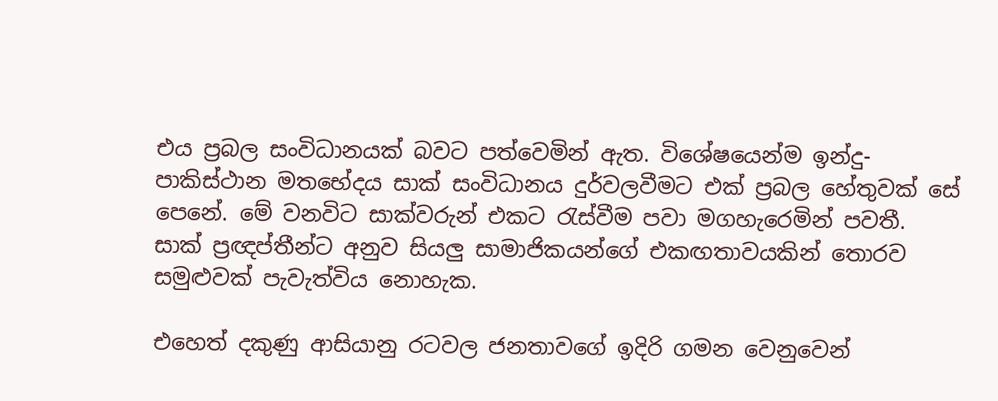එය ප්‍රබල සංවිධානයක් බවට පත්වෙමින් ඇත. විශේෂයෙන්ම ඉන්දු-පාකිස්ථාන මතභේදය සාක් සංවිධානය දුර්වලවීමට එක් ප්‍රබල හේතුවක් සේ පෙනේ. මේ වනවිට සාක්වරුන් එකට රැස්වීම පවා මගහැරෙමින් පවතී. සාක් ප්‍රඥප්තීන්ට අනුව සියලු සාමාජිකයන්ගේ එකඟතාවයකින් තොරව සමුළුවක් පැවැත්විය නොහැක.

එහෙත් දකුණු ආසියානු රටවල ජනතාවගේ ඉදිරි ගමන වෙනුවෙන්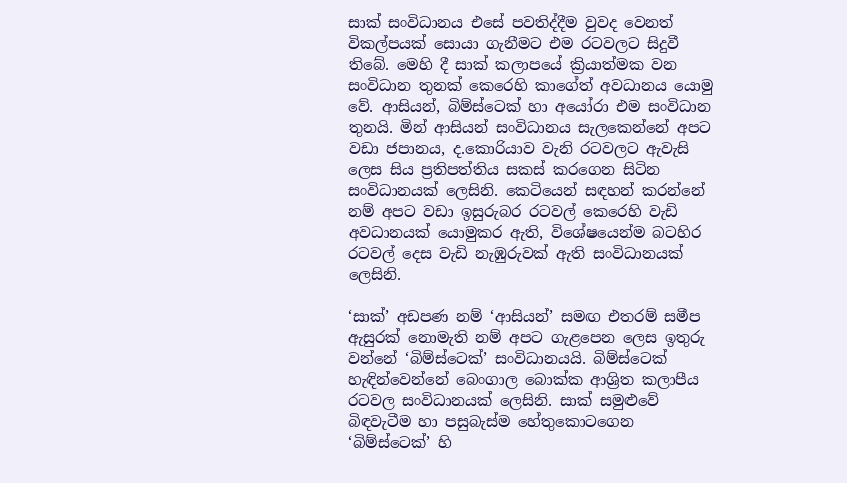සාක් සංවිධානය එසේ පවතිද්දීම වුවද වෙනත් විකල්පයක් සොයා ගැනීමට එම රටවලට සිදුවී තිබේ. මෙහි දී සාක් කලාපයේ ක්‍රියාත්මක වන සංවිධාන තුනක් කෙරෙහි කාගේත් අවධානය යොමු වේ. ආසියන්, බිම්ස්ටෙක් හා අයෝරා එම සංවිධාන තුනයි. මින් ආසියන් සංවිධානය සැලකෙන්නේ අපට වඩා ජපානය, ද.කොරියාව වැනි රටවලට ඇවැසි ලෙස සිය ප්‍රතිපත්තිය සකස් කරගෙන සිටින සංවිධානයක් ලෙසිනි. කෙටියෙන් සඳහන් කරන්නේ නම් අපට වඩා ඉසුරුබර රටවල් කෙරෙහි වැඩි අවධානයක් යොමුකර ඇති, විශේෂයෙන්ම බටහිර රටවල් දෙස වැඩි නැඹුරුවක් ඇති සංවිධානයක් ලෙසිනි.

‘සාක්’ අඩපණ නම් ‘ආසියන්’ සමඟ එතරම් සමීප ඇසුරක් නොමැති නම් අපට ගැළපෙන ලෙස ඉතුරු වන්නේ ‘බිම්ස්ටෙක්’ සංවිධානයයි. බිම්ස්ටෙක් හැඳින්වෙන්නේ බෙංගාල බොක්ක ආශ්‍රිත කලාපීය රටවල සංවිධානයක් ලෙසිනි. සාක් සමුළුවේ බිඳවැටීම හා පසුබැස්ම හේතුකොටගෙන ‘බිම්ස්ටෙක්’ හි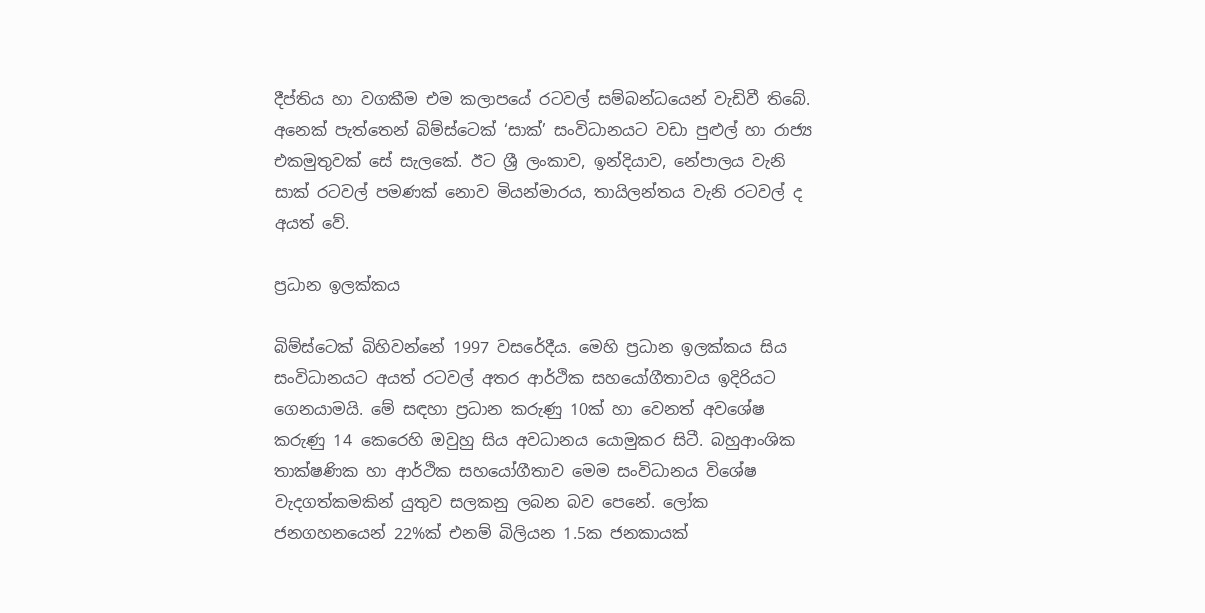දීප්තිය හා වගකීම එම කලාපයේ රටවල් සම්බන්ධයෙන් වැඩිවී තිබේ. අනෙක් පැත්තෙන් බිම්ස්ටෙක් ‘සාක්’ සංවිධානයට වඩා පුළුල් හා රාජ්‍ය එකමුතුවක් සේ සැලකේ. ඊට ශ්‍රී ලංකාව, ඉන්දියාව, නේපාලය වැනි සාක් රටවල් පමණක් නොව මියන්මාරය, තායිලන්තය වැනි රටවල් ද අයත් වේ.

ප්‍රධාන ඉලක්කය

බිම්ස්ටෙක් බිහිවන්නේ 1997 වසරේදීය. මෙහි ප්‍රධාන ඉලක්කය සිය සංවිධානයට අයත් රටවල් අතර ආර්ථික සහයෝගීතාවය ඉදිරියට ගෙනයාමයි. මේ සඳහා ප්‍රධාන කරුණු 10ක් හා වෙනත් අවශේෂ කරුණු 14 කෙරෙහි ඔවුහු සිය අවධානය යොමුකර සිටී. බහුආංශික තාක්ෂණික හා ආර්ථික සහයෝගීතාව මෙම සංවිධානය විශේෂ වැදගත්කමකින් යුතුව සලකනු ලබන බව පෙනේ. ලෝක ජනගහනයෙන් 22%ක් එනම් බිලියන 1.5ක ජනකායක්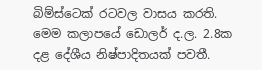බිම්ස්ටෙක් රටවල වාසය කරති. මෙම කලාපයේ ඩොලර් ද.ල. 2.8ක දළ දේශීය නිෂ්පාදිතයක් පවතී.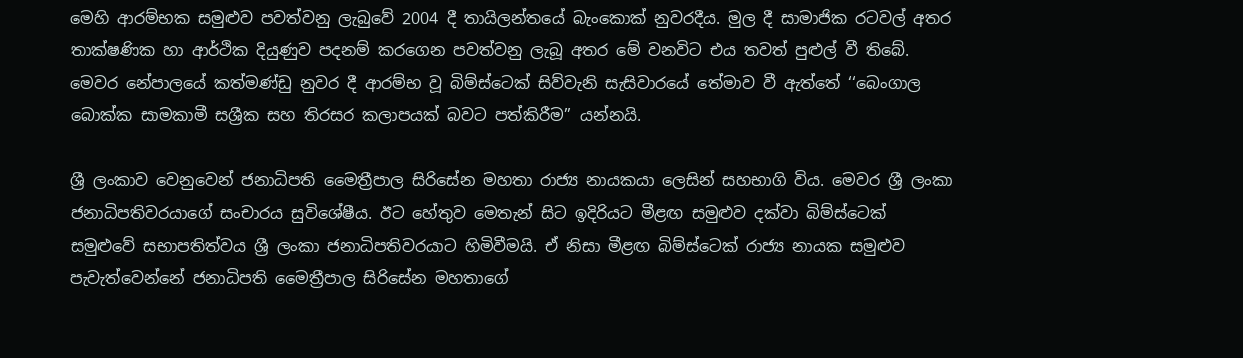මෙහි ආරම්භක සමුළුව පවත්වනු ලැබුවේ 2004 දී තායිලන්තයේ බැංකොක් නුවරදීය. මුල දී සාමාජික රටවල් අතර තාක්ෂණික හා ආර්ථික දියුණුව පදනම් කරගෙන පවත්වනු ලැබූ අතර මේ වනවිට එය තවත් පුළුල් වී තිබේ. මෙවර නේපාලයේ කත්මණ්ඩු නුවර දී ආරම්භ වූ බිම්ස්ටෙක් සිව්වැනි සැසිවාරයේ තේමාව වී ඇත්තේ ‘‘බෙංගාල බොක්ක සාමකාමී සශ්‍රීක සහ තිරසර කලාපයක් බවට පත්කිරීම’’ යන්නයි.

ශ්‍රී ලංකාව වෙනුවෙන් ජනාධිපති මෛත්‍රීපාල සිරිසේන මහතා රාජ්‍ය නායකයා ලෙසින් සහභාගි විය. මෙවර ශ්‍රී ලංකා ජනාධිපතිවරයාගේ සංචාරය සුවිශේෂීය. ඊට හේතුව මෙතැන් සිට ඉදිරියට මීළඟ සමුළුව දක්වා බිම්ස්ටෙක් සමුළුවේ සභාපතිත්වය ශ්‍රී ලංකා ජනාධිපතිවරයාට හිමිවීමයි. ඒ නිසා මීළඟ බිම්ස්ටෙක් රාජ්‍ය නායක සමුළුව පැවැත්වෙන්නේ ජනාධිපති මෛත්‍රීපාල සිරිසේන මහතාගේ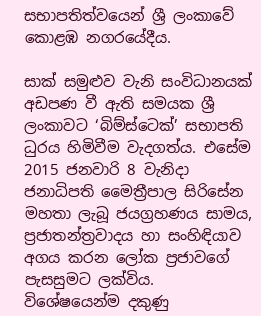සභාපතිත්වයෙන් ශ්‍රී ලංකාවේ කොළඹ නගරයේදීය.

සාක් සමුළුව වැනි සංවිධානයක් අඩපණ වී ඇති සමයක ශ්‍රී ලංකාවට ‘බිම්ස්ටෙක්’ සභාපති ධුරය හිමිවීම වැදගත්ය. එසේම 2015 ජනවාරි 8 වැනිදා ජනාධිපති මෛත්‍රීපාල සිරිසේන මහතා ලැබූ ජයග්‍රහණය සාමය, ප්‍රජාතන්ත්‍රවාදය හා සංහිඳියාව අගය කරන ලෝක ප්‍රජාවගේ පැසසුමට ලක්විය. විශේෂයෙන්ම දකුණු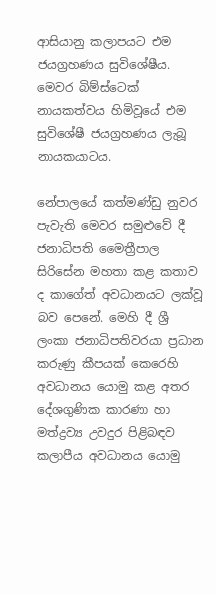ආසියානු කලාපයට එම ජයග්‍රහණය සුවිශේෂීය. මෙවර බිම්ස්ටෙක් නායකත්වය හිමිවූයේ එම සුවිශේෂී ජයග්‍රහණය ලැබූ නායකයාටය.

නේපාලයේ කත්මණ්ඩු නුවර පැවැති මෙවර සමුළුවේ දී ජනාධිපති මෛත්‍රීපාල සිරිසේන මහතා කළ කතාව ද කාගේත් අවධානයට ලක්වූ බව පෙනේ. මෙහි දී ශ්‍රී ලංකා ජනාධිපතිවරයා ප්‍රධාන කරුණු කීපයක් කෙරෙහි අවධානය යොමු කළ අතර දේශගුණික කාරණා හා මත්ද්‍රව්‍ය උවදුර පිළිබඳව කලාපීය අවධානය යොමු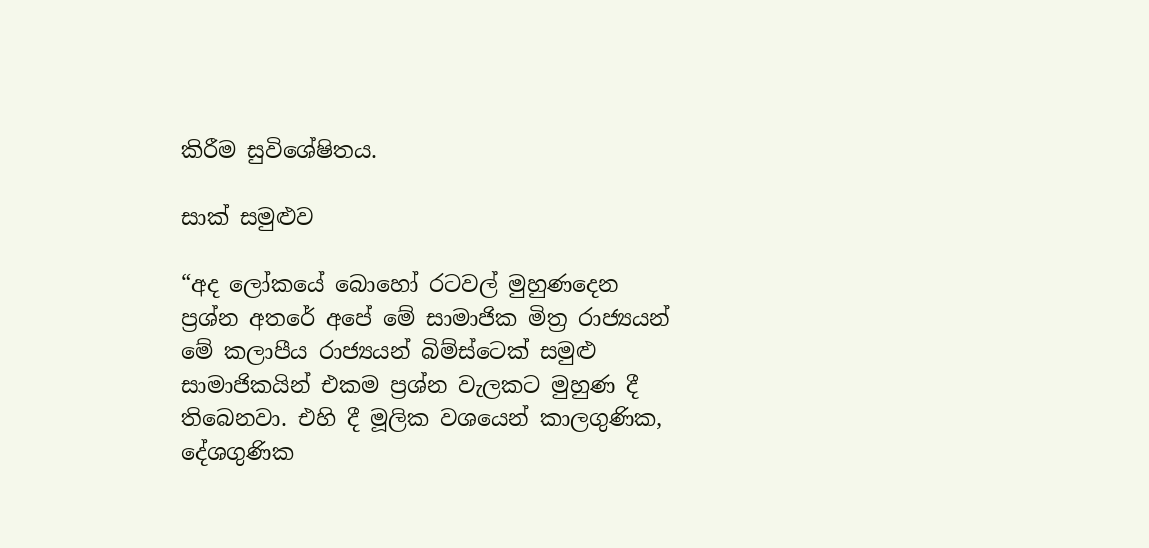කිරීම සුවිශේෂිතය.

සාක් සමුළුව

“අද ලෝකයේ බොහෝ රටවල් මුහුණදෙන ප්‍රශ්න අතරේ අපේ මේ සාමාජික මිත්‍ර රාජ්‍යයන් මේ කලාපීය රාජ්‍යයන් බිම්ස්ටෙක් සමුළු සාමාජිකයින් එකම ප්‍රශ්න වැලකට මුහුණ දී තිබෙනවා. එහි දී මූලික වශයෙන් කාලගුණික, දේශගුණික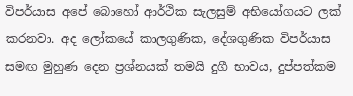විපර්යාස අපේ බොහෝ ආර්ථික සැලසුම් අභියෝගයට ලක් කරනවා. අද ලෝකයේ කාලගුණික, දේශගුණික විපර්යාස සමඟ මුහුණ දෙන ප්‍රශ්නයක් තමයි දුගී භාවය, දුප්පත්කම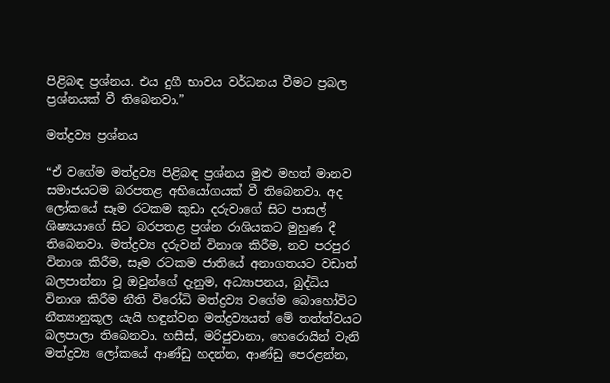පිළිබඳ ප්‍රශ්නය. එය දුගී භාවය වර්ධනය වීමට ප්‍රබල ප්‍රශ්නයක් වී තිබෙනවා.”

මත්ද්‍රව්‍ය ප්‍රශ්නය

“ඒ වගේම මත්ද්‍රව්‍ය පිළිබඳ ප්‍රශ්නය මුළු මහත් මානව සමාජයටම බරපතළ අභියෝගයක් වී තිබෙනවා. අද ලෝකයේ සෑම රටකම කුඩා දරුවාගේ සිට පාසල් ශිෂ්‍යයාගේ සිට බරපතළ ප්‍රශ්න රාශියකට මුහුණ දී තිබෙනවා. මත්ද්‍රව්‍ය දරුවන් විනාශ කිරීම, නව පරපුර විනාශ කිරීම, සෑම රටකම ජාතියේ අනාගතයට වඩාත් බලපාන්නා වූ ඔවුන්ගේ දැනුම, අධ්‍යාපනය, බුද්ධිය විනාශ කිරීම නීති විරෝධි මත්ද්‍රව්‍ය වගේම බොහෝවිට නීත්‍යානුකූල යැයි හඳුන්වන මත්ද්‍රව්‍යයත් මේ තත්ත්වයට බලපාලා තිබෙනවා. හසීස්, මරිජුවානා, හෙරොයින් වැනි මත්ද්‍රව්‍ය ලෝකයේ ආණ්ඩු හදන්න, ආණ්ඩු පෙරළන්න,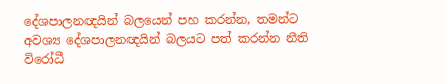දේශපාලනඥයින් බලයෙන් පහ කරන්න, තමන්ට අවශ්‍ය දේශපාලනඥයින් බලයට පත් කරන්න නීති විරෝධී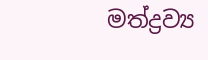මත්ද්‍රව්‍ය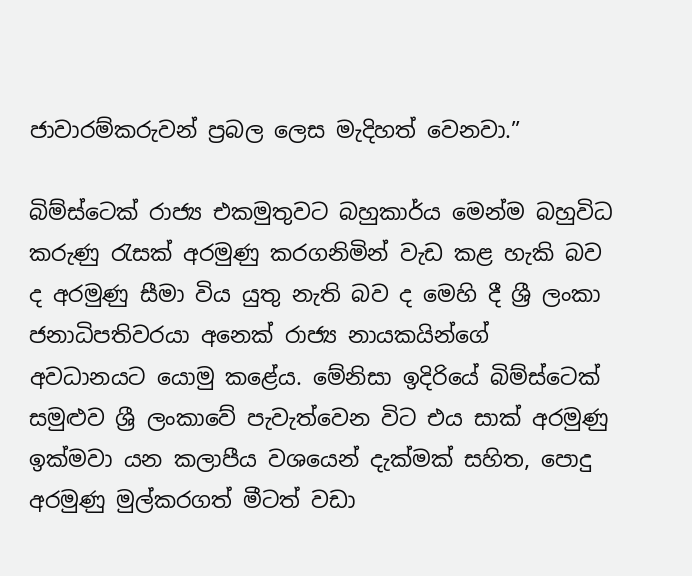ජාවාරම්කරුවන් ප්‍රබල ලෙස මැදිහත් වෙනවා.”

බිම්ස්ටෙක් රාජ්‍ය එකමුතුවට බහුකාර්ය මෙන්ම බහුවිධ කරුණු රැසක් අරමුණු කරගනිමින් වැඩ කළ හැකි බව ද අරමුණු සීමා විය යුතු නැති බව ද මෙහි දී ශ්‍රී ලංකා ජනාධිපතිවරයා අනෙක් රාජ්‍ය නායකයින්ගේ අවධානයට යොමු කළේය. මේනිසා ඉදිරියේ බිම්ස්ටෙක් සමුළුව ශ්‍රී ලංකාවේ පැවැත්වෙන විට එය සාක් අරමුණු ඉක්මවා යන කලාපීය වශයෙන් දැක්මක් සහිත, පොදු අරමුණු මුල්කරගත් මීටත් වඩා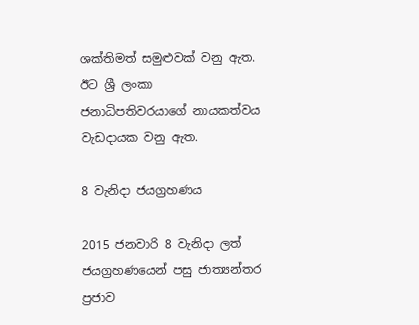ශක්තිමත් සමුළුවක් වනු ඇත. ඊට ශ්‍රී ලංකා ජනාධිපතිවරයාගේ නායකත්වය වැඩදායක වනු ඇත.

8 වැනිදා ජයග්‍රහණය

2015 ජනවාරි 8 වැනිදා ලත් ජයග්‍රහණයෙන් පසු ජාත්‍යන්තර ප්‍රජාව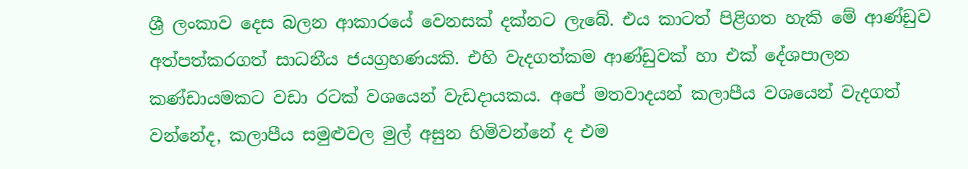ශ්‍රී ලංකාව දෙස බලන ආකාරයේ වෙනසක් දක්නට ලැබේ. එය කාටත් පිළිගත හැකි මේ ආණ්ඩුව අත්පත්කරගත් සාධනීය ජයග්‍රහණයකි. එහි වැදගත්කම ආණ්ඩුවක් හා එක් දේශපාලන කණ්ඩායමකට වඩා රටක් වශයෙන් වැඩදායකය. අපේ මතවාදයන් කලාපීය වශයෙන් වැදගත් වන්නේද, කලාපීය සමුළුවල මුල් අසුන හිමිවන්නේ ද එම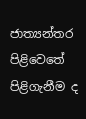ජාත්‍යන්තර පිළිවෙතේ පිළිගැනීම ද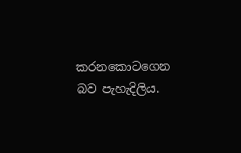කරනකොටගෙන බව පැහැදිලිය.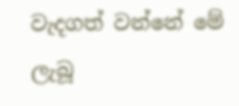වැදගත් වන්නේ මේ ලැබූ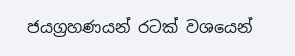ජයග්‍රහණයන් රටක් වශයෙන්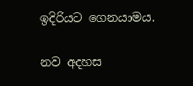ඉදිරියට ගෙනයාමය.

නව අදහස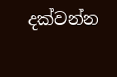දක්වන්න